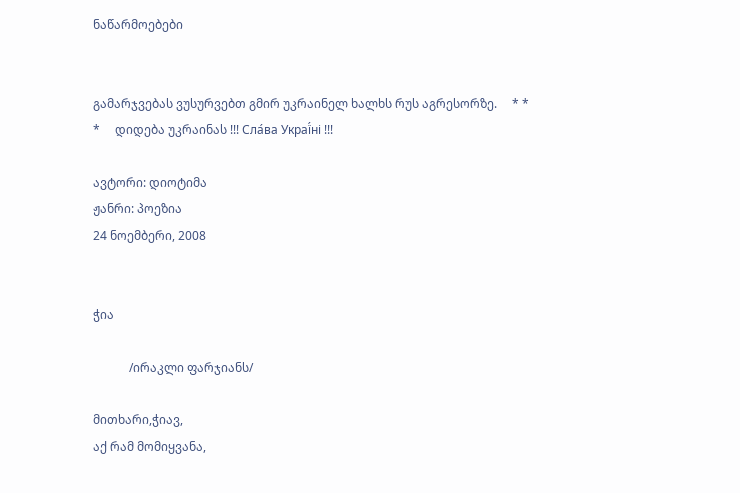ნაწარმოებები


გამარჯვებას ვუსურვებთ გმირ უკრაინელ ხალხს რუს აგრესორზე.     * * *     დიდება უკრაინას !!! Сла́ва Украї́ні !!!

ავტორი: დიოტიმა
ჟანრი: პოეზია
24 ნოემბერი, 2008


ჭია

            /ირაკლი ფარჯიანს/

მითხარი,ჭიავ,
აქ რამ მომიყვანა,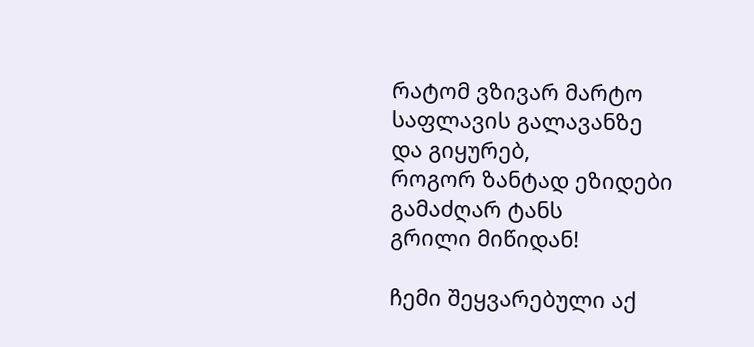რატომ ვზივარ მარტო
საფლავის გალავანზე
და გიყურებ,
როგორ ზანტად ეზიდები
გამაძღარ ტანს
გრილი მიწიდან!

ჩემი შეყვარებული აქ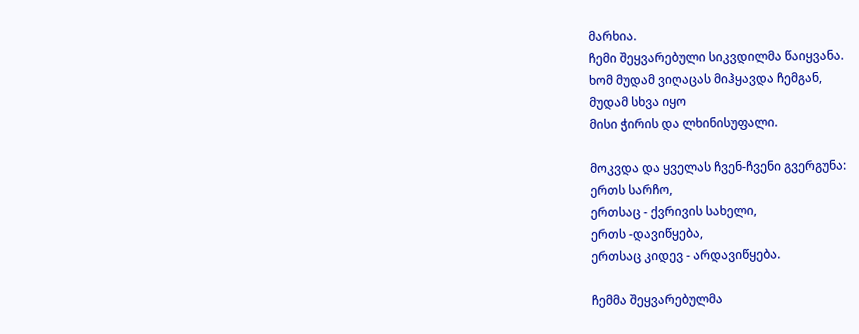მარხია.
ჩემი შეყვარებული სიკვდილმა წაიყვანა.
ხომ მუდამ ვიღაცას მიჰყავდა ჩემგან,
მუდამ სხვა იყო
მისი ჭირის და ლხინისუფალი.

მოკვდა და ყველას ჩვენ-ჩვენი გვერგუნა:
ერთს სარჩო,
ერთსაც - ქვრივის სახელი,
ერთს -დავიწყება,
ერთსაც კიდევ - არდავიწყება.

ჩემმა შეყვარებულმა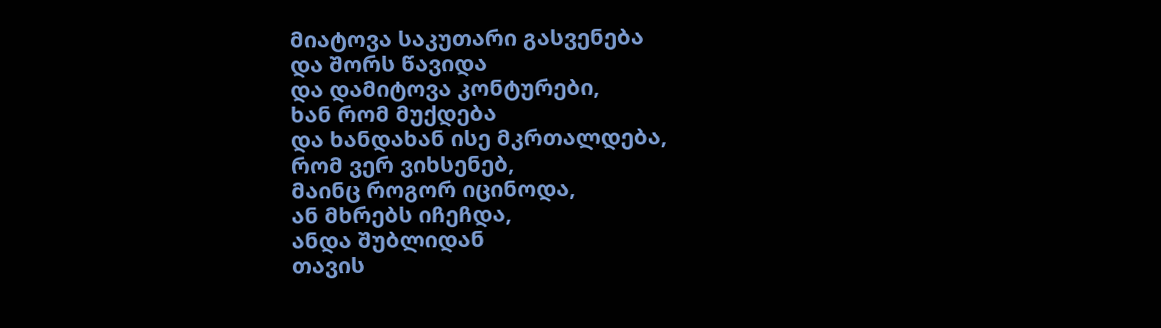მიატოვა საკუთარი გასვენება
და შორს წავიდა
და დამიტოვა კონტურები,
ხან რომ მუქდება
და ხანდახან ისე მკრთალდება,
რომ ვერ ვიხსენებ,
მაინც როგორ იცინოდა,
ან მხრებს იჩეჩდა,
ანდა შუბლიდან
თავის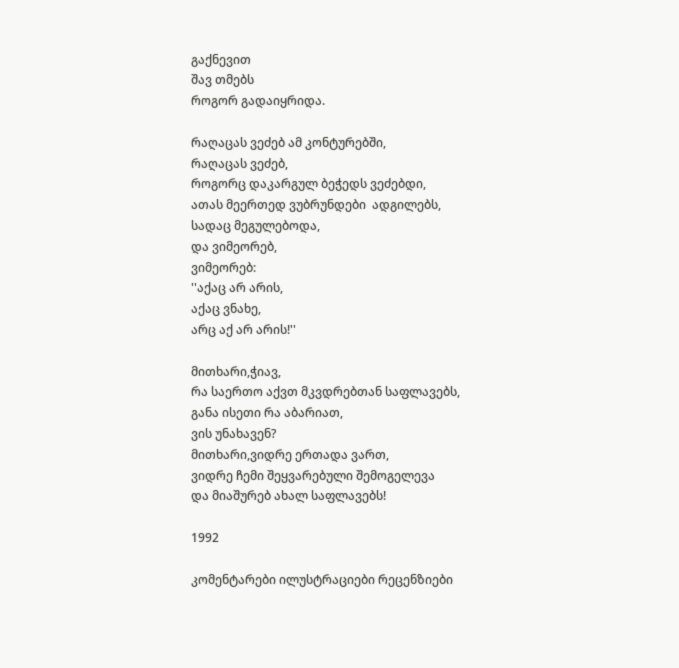გაქნევით
შავ თმებს
როგორ გადაიყრიდა.

რაღაცას ვეძებ ამ კონტურებში,
რაღაცას ვეძებ,
როგორც დაკარგულ ბეჭედს ვეძებდი,
ათას მეერთედ ვუბრუნდები  ადგილებს,
სადაც მეგულებოდა,
და ვიმეორებ,
ვიმეორებ:
''აქაც არ არის,
აქაც ვნახე,
არც აქ არ არის!''

მითხარი,ჭიავ,
რა საერთო აქვთ მკვდრებთან საფლავებს,
განა ისეთი რა აბარიათ,
ვის უნახავენ?
მითხარი,ვიდრე ერთადა ვართ,
ვიდრე ჩემი შეყვარებული შემოგელევა
და მიაშურებ ახალ საფლავებს!

1992

კომენტარები ილუსტრაციები რეცენზიები